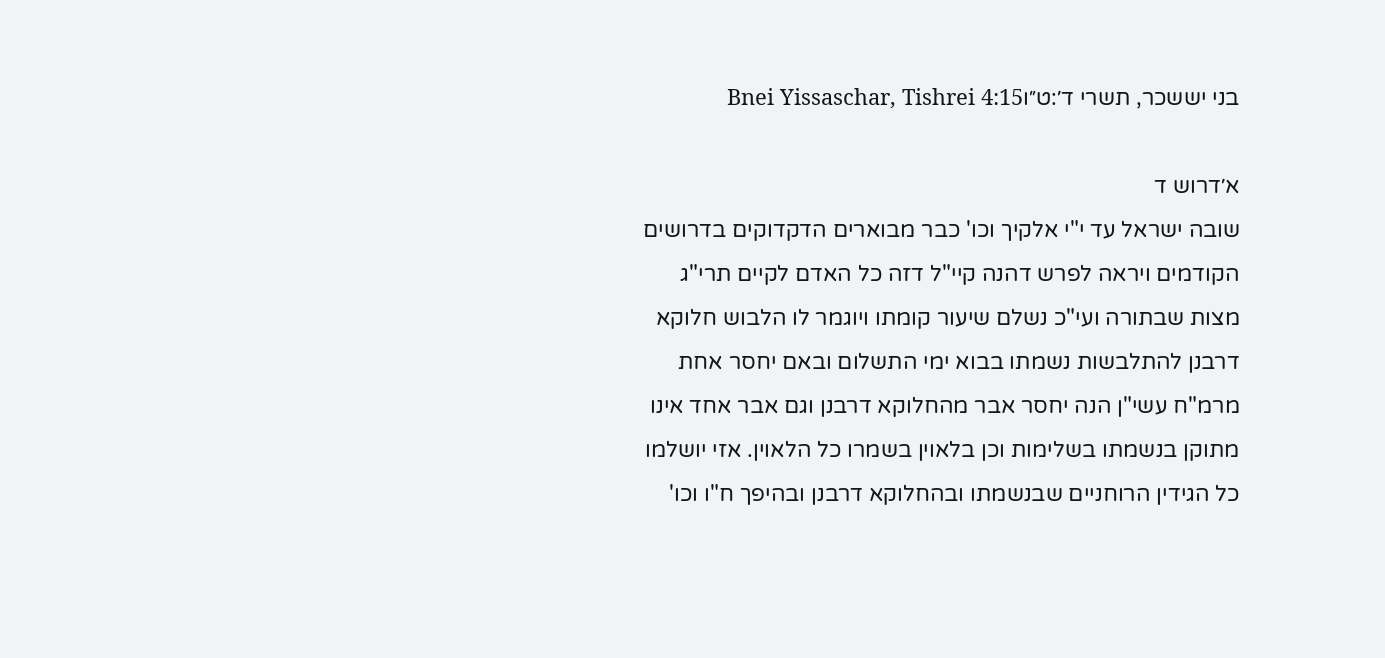בני יששכר, תשרי ד׳:ט״וBnei Yissaschar, Tishrei 4:15

א׳דרוש ד
שובה ישראל עד י"י אלקיך וכו' כבר מבוארים הדקדוקים בדרושים הקודמים ויראה לפרש דהנה קיי"ל דזה כל האדם לקיים תרי"ג מצות שבתורה ועי"כ נשלם שיעור קומתו ויוגמר לו הלבוש חלוקא דרבנן להתלבשות נשמתו בבוא ימי התשלום ובאם יחסר אחת מרמ"ח עשי"ן הנה יחסר אבר מהחלוקא דרבנן וגם אבר אחד אינו מתוקן בנשמתו בשלימות וכן בלאוין בשמרו כל הלאוין. אזי יושלמו כל הגידין הרוחניים שבנשמתו ובהחלוקא דרבנן ובהיפך ח"ו וכו'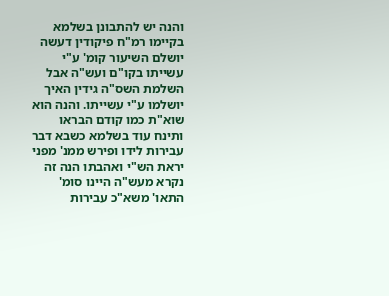והנה יש להתבונן בשלמא בקיימו רמ"ח פיקודין דעשה יושלם השיעור קומ' ע"י עשייתו בקו"ם ועש"ה אבל השלמת השס"ה גידין האיך יושלמו ע"י עשייתו. והנה הוא שוא"ת כמו קודם הבראו ותינח עוד בשלמא כשבא דבר עבירות לידו ופירש ממנ' מפני יראת הש"י ואהבתו הנה זה נקרא מעש"ה היינו סומ' התאו' משא"כ עבירות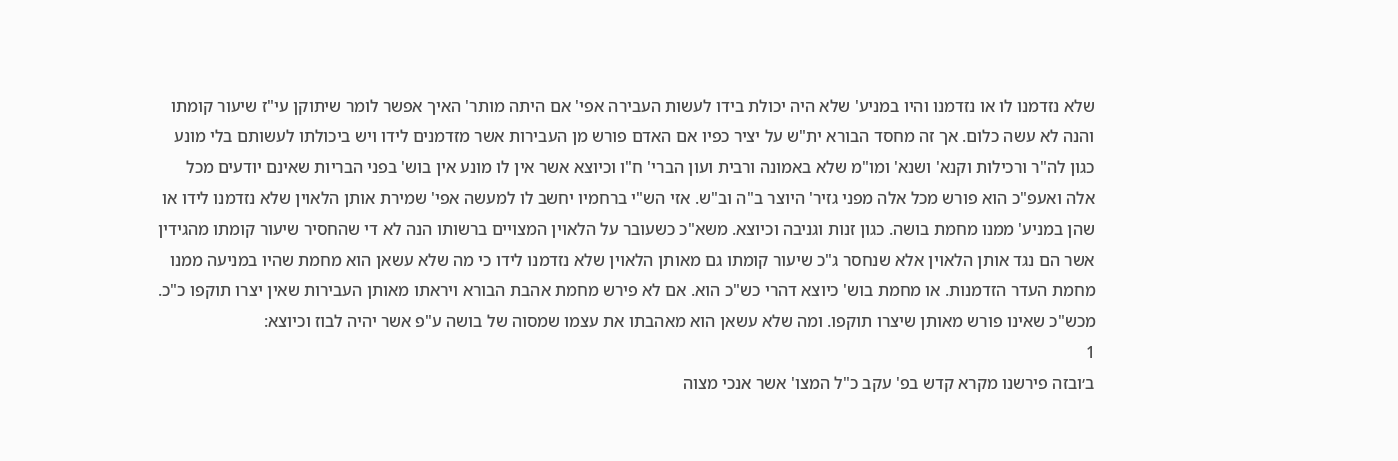שלא נזדמנו לו או נזדמנו והיו במניע' שלא היה יכולת בידו לעשות העבירה אפי' אם היתה מותר' האיך אפשר לומר שיתוקן עי"ז שיעור קומתו והנה לא עשה כלום. אך זה מחסד הבורא ית"ש על יציר כפיו אם האדם פורש מן העבירות אשר מזדמנים לידו ויש ביכולתו לעשותם בלי מונע כגון לה"ר ורכילות וקנא' ושנא' ומו"מ שלא באמונה ורבית ועון הברי' ח"ו וכיוצא אשר אין לו מונע אין בוש' בפני הבריות שאינם יודעים מכל אלה ואעפ"כ הוא פורש מכל אלה מפני גזיר' היוצר ב"ה וב"ש. אזי הש"י ברחמיו יחשב לו למעשה אפי' שמירת אותן הלאוין שלא נזדמנו לידו או שהן במניע' ממנו מחמת בושה. כגון זנות וגניבה וכיוצא. משא"כ כשעובר על הלאוין המצויים ברשותו הנה לא די שהחסיר שיעור קומתו מהגידין אשר הם נגד אותן הלאוין אלא שנחסר ג"כ שיעור קומתו גם מאותן הלאוין שלא נזדמנו לידו כי מה שלא עשאן הוא מחמת שהיו במניעה ממנו מחמת העדר הזדמנות. או מחמת בוש' כיוצא דהרי כש"כ הוא. אם לא פירש מחמת אהבת הבורא ויראתו מאותן העבירות שאין יצרו תוקפו כ"כ. מכש"כ שאינו פורש מאותן שיצרו תוקפו. ומה שלא עשאן הוא מאהבתו את עצמו שמסוה של בושה ע"פ אשר יהיה לבוז וכיוצא:
1
ב׳ובזה פירשנו מקרא קדש בפ' עקב כ"ל המצו' אשר אנכי מצוה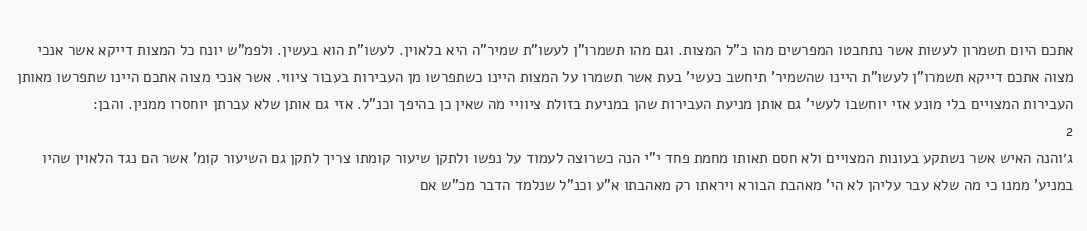אתכם היום תשמרון לעשות אשר נתחבטו המפרשים מהו כ"ל המצות. וגם מהו תשמרו"ן לעשו"ת שמיר"ה היא בלאוין. לעשו"ת הוא בעשין. ולפמ"ש יונח כל המצות דייקא אשר אנכי מצוה אתכם דייקא תשמרו"ן לעשו"ת היינו שהשמיר' תיחשב כעשי' בעת אשר תשמרו על המצות היינו כשתפרשו מן העבירות בעבור ציווי. אשר אנכי מצוה אתכם היינו שתפרשו מאותן העבירות המצויים בלי מונע אזי יוחשבו לעשי' גם אותן מניעת העבירות שהן במניעת בזולת ציוויי מה שאין כן בהיפך וכנ"ל. אזי גם אותן שלא עברתן יוחסרו ממנין. והבן:
2
ג׳והנה האיש אשר נשתקע בעונות המצויים ולא חסם תאותו מחמת פחד י"י הנה כשרוצה לעמוד על נפשו ולתקן שיעור קומתו צריך לתקן גם השיעור קומ' אשר הם נגד הלאוין שהיו במניע' ממנו כי מה שלא עבר עליהן לא הי' מאהבת הבורא ויראתו רק מאהבתו א"ע וכנ"ל שנלמד הדבר מכ"ש אם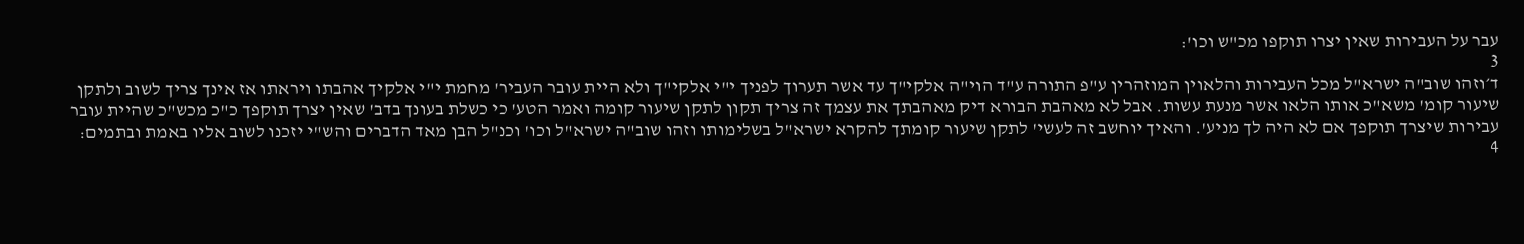עבר על העבירות שאין יצרו תוקפו מכ"ש וכו':
3
ד׳וזהו שוב"ה ישרא"ל מכל העבירות והלאוין המוזהרין ע"פ התורה ע"ד הוי"ה אלקי"ך עד אשר תערוך לפניך י"י אלקי"ך ולא היית עובר העביר' מחמת י"י אלקיך אהבתו ויראתו אז אינך צריך לשוב ולתקן שיעור קומ' משא"כ אותו הלאו אשר מנעת עשות. אבל לא מאהבת הבורא דיק מאהבתך את עצמך זה צריך תקון לתקן שיעור קומה ואמר הטע' כי כשלת בעונך בדב' שאין יצרך תוקפך כ"כ מכש"כ שהיית עובר עבירות שיצרך תוקפך אם לא היה לך מניע'. והאיך יוחשב זה לעשי' לתקן שיעור קומתך להקרא ישרא"ל בשלימותו וזהו שוב"ה ישרא"ל וכו' וכנ"ל הבן מאד הדברים והש"י יזכנו לשוב אליו באמת ובתמים:
4